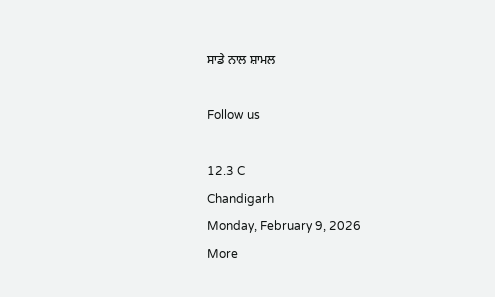ਸਾਡੇ ਨਾਲ ਸ਼ਾਮਲ

Follow us

12.3 C
Chandigarh
Monday, February 9, 2026
More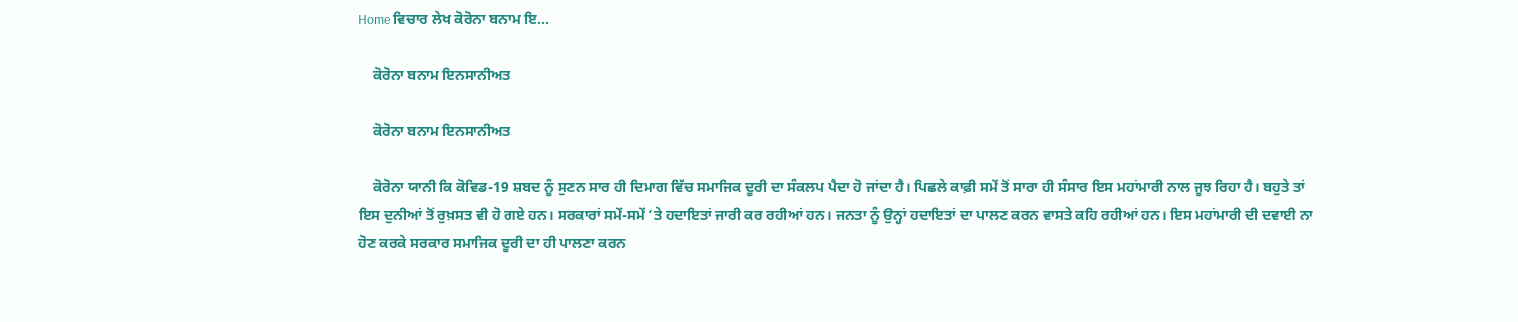Home ਵਿਚਾਰ ਲੇਖ ਕੋਰੋਨਾ ਬਨਾਮ ਇ...

    ਕੋਰੋਨਾ ਬਨਾਮ ਇਨਸਾਨੀਅਤ

    ਕੋਰੋਨਾ ਬਨਾਮ ਇਨਸਾਨੀਅਤ

    ਕੋਰੋਨਾ ਯਾਨੀ ਕਿ ਕੋਵਿਡ-19 ਸ਼ਬਦ ਨੂੰ ਸੁਣਨ ਸਾਰ ਹੀ ਦਿਮਾਗ ਵਿੱਚ ਸਮਾਜਿਕ ਦੂਰੀ ਦਾ ਸੰਕਲਪ ਪੈਦਾ ਹੋ ਜਾਂਦਾ ਹੈ। ਪਿਛਲੇ ਕਾਫ਼ੀ ਸਮੇਂ ਤੋਂ ਸਾਰਾ ਹੀ ਸੰਸਾਰ ਇਸ ਮਹਾਂਮਾਰੀ ਨਾਲ ਜੂਝ ਰਿਹਾ ਹੈ। ਬਹੁਤੇ ਤਾਂ ਇਸ ਦੁਨੀਆਂ ਤੋਂ ਰੁਖ਼ਸਤ ਵੀ ਹੋ ਗਏ ਹਨ। ਸਰਕਾਰਾਂ ਸਮੇਂ-ਸਮੇਂ ‘ਤੇ ਹਦਾਇਤਾਂ ਜਾਰੀ ਕਰ ਰਹੀਆਂ ਹਨ। ਜਨਤਾ ਨੂੰ ਉਨ੍ਹਾਂ ਹਦਾਇਤਾਂ ਦਾ ਪਾਲਣ ਕਰਨ ਵਾਸਤੇ ਕਹਿ ਰਹੀਆਂ ਹਨ। ਇਸ ਮਹਾਂਮਾਰੀ ਦੀ ਦਵਾਈ ਨਾ ਹੋਣ ਕਰਕੇ ਸਰਕਾਰ ਸਮਾਜਿਕ ਦੂਰੀ ਦਾ ਹੀ ਪਾਲਣਾ ਕਰਨ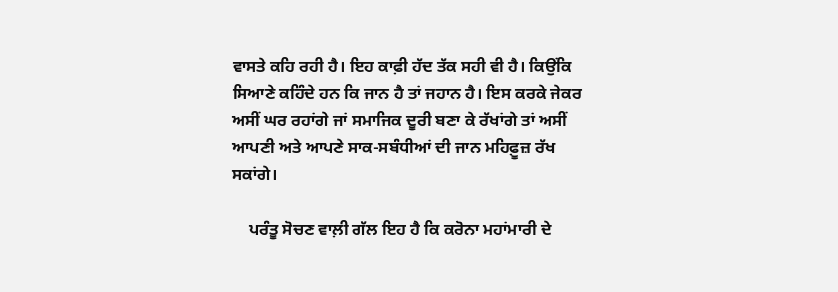ਵਾਸਤੇ ਕਹਿ ਰਹੀ ਹੈ। ਇਹ ਕਾਫ਼ੀ ਹੱਦ ਤੱਕ ਸਹੀ ਵੀ ਹੈ। ਕਿਉਂਕਿ ਸਿਆਣੇ ਕਹਿੰਦੇ ਹਨ ਕਿ ਜਾਨ ਹੈ ਤਾਂ ਜਹਾਨ ਹੈ। ਇਸ ਕਰਕੇ ਜੇਕਰ ਅਸੀਂ ਘਰ ਰਹਾਂਗੇ ਜਾਂ ਸਮਾਜਿਕ ਦੂਰੀ ਬਣਾ ਕੇ ਰੱਖਾਂਗੇ ਤਾਂ ਅਸੀਂ ਆਪਣੀ ਅਤੇ ਆਪਣੇ ਸਾਕ-ਸਬੰਧੀਆਂ ਦੀ ਜਾਨ ਮਹਿਫ਼ੂਜ਼ ਰੱਖ ਸਕਾਂਗੇ।

    ਪਰੰਤੂ ਸੋਚਣ ਵਾਲ਼ੀ ਗੱਲ ਇਹ ਹੈ ਕਿ ਕਰੋਨਾ ਮਹਾਂਮਾਰੀ ਦੇ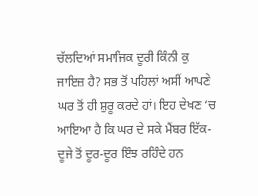ਚੱਲਦਿਆਂ ਸਮਾਜਿਕ ਦੂਰੀ ਕਿੰਨੀ ਕੁ ਜਾਇਜ਼ ਹੈ? ਸਭ ਤੋਂ ਪਹਿਲਾਂ ਅਸੀਂ ਆਪਣੇ ਘਰ ਤੋਂ ਹੀ ਸ਼ੁਰੂ ਕਰਦੇ ਹਾਂ। ਇਹ ਦੇਖਣ ‘ਚ ਆਇਆ ਹੈ ਕਿ ਘਰ ਦੇ ਸਕੇ ਮੈਂਬਰ ਇੱਕ-ਦੂਜੇ ਤੋਂ ਦੂਰ-ਦੂਰ ਇੰਝ ਰਹਿੰਦੇ ਹਨ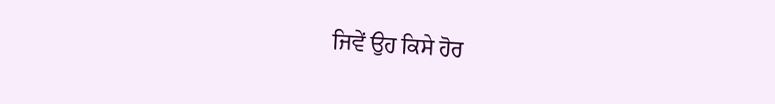ਜਿਵੇਂ ਉਹ ਕਿਸੇ ਹੋਰ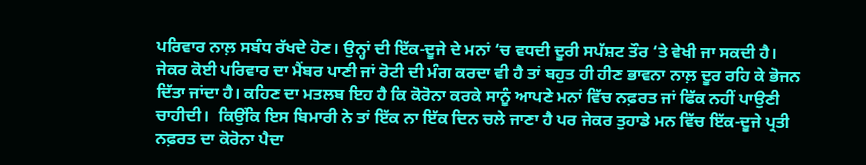ਪਰਿਵਾਰ ਨਾਲ਼ ਸਬੰਧ ਰੱਖਦੇ ਹੋਣ। ਉਨ੍ਹਾਂ ਦੀ ਇੱਕ-ਦੂਜੇ ਦੇ ਮਨਾਂ ‘ਚ ਵਧਦੀ ਦੂਰੀ ਸਪੱਸ਼ਟ ਤੌਰ ‘ਤੇ ਵੇਖੀ ਜਾ ਸਕਦੀ ਹੈ। ਜੇਕਰ ਕੋਈ ਪਰਿਵਾਰ ਦਾ ਮੈਂਬਰ ਪਾਣੀ ਜਾਂ ਰੋਟੀ ਦੀ ਮੰਗ ਕਰਦਾ ਵੀ ਹੈ ਤਾਂ ਬਹੁਤ ਹੀ ਹੀਣ ਭਾਵਨਾ ਨਾਲ਼ ਦੂਰ ਰਹਿ ਕੇ ਭੋਜਨ ਦਿੱਤਾ ਜਾਂਦਾ ਹੈ। ਕਹਿਣ ਦਾ ਮਤਲਬ ਇਹ ਹੈ ਕਿ ਕੋਰੋਨਾ ਕਰਕੇ ਸਾਨੂੰ ਆਪਣੇ ਮਨਾਂ ਵਿੱਚ ਨਫ਼ਰਤ ਜਾਂ ਫਿੱਕ ਨਹੀਂ ਪਾਉਣੀ ਚਾਹੀਦੀ।  ਕਿਉਂਕਿ ਇਸ ਬਿਮਾਰੀ ਨੇ ਤਾਂ ਇੱਕ ਨਾ ਇੱਕ ਦਿਨ ਚਲੇ ਜਾਣਾ ਹੈ ਪਰ ਜੇਕਰ ਤੁਹਾਡੇ ਮਨ ਵਿੱਚ ਇੱਕ-ਦੂਜੇ ਪ੍ਰਤੀ ਨਫ਼ਰਤ ਦਾ ਕੋਰੋਨਾ ਪੈਦਾ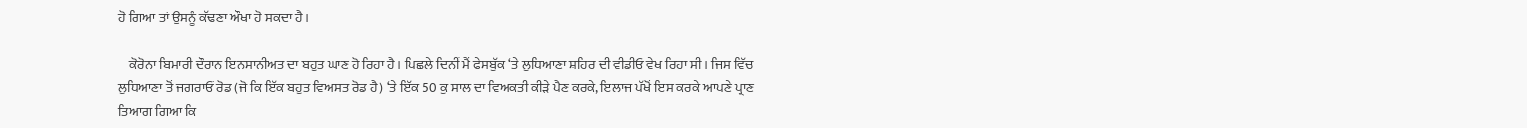ਹੋ ਗਿਆ ਤਾਂ ਉਸਨੂੰ ਕੱਢਣਾ ਔਖਾ ਹੋ ਸਕਦਾ ਹੈ।

    ਕੋਰੋਨਾ ਬਿਮਾਰੀ ਦੌਰਾਨ ਇਨਸਾਨੀਅਤ ਦਾ ਬਹੁਤ ਘਾਣ ਹੋ ਰਿਹਾ ਹੈ। ਪਿਛਲੇ ਦਿਨੀਂ ਮੈਂ ਫੇਸਬੁੱਕ ‘ਤੇ ਲੁਧਿਆਣਾ ਸ਼ਹਿਰ ਦੀ ਵੀਡੀਓ ਵੇਖ ਰਿਹਾ ਸੀ। ਜਿਸ ਵਿੱਚ ਲੁਧਿਆਣਾ ਤੋਂ ਜਗਰਾਓਂ ਰੋਡ (ਜੋ ਕਿ ਇੱਕ ਬਹੁਤ ਵਿਅਸਤ ਰੋਡ ਹੈ) ‘ਤੇ ਇੱਕ 50 ਕੁ ਸਾਲ ਦਾ ਵਿਅਕਤੀ ਕੀੜੇ ਪੈਣ ਕਰਕੇ, ਇਲਾਜ ਪੱਖੋਂ ਇਸ ਕਰਕੇ ਆਪਣੇ ਪ੍ਰਾਣ ਤਿਆਗ ਗਿਆ ਕਿ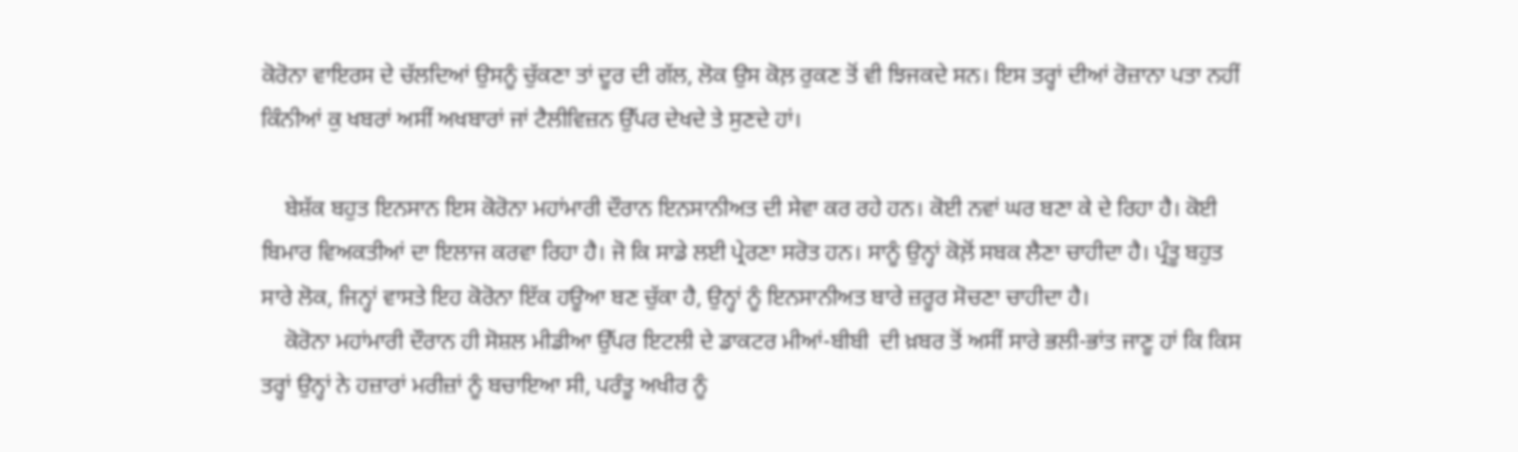ਕੋਰੋਨਾ ਵਾਇਰਸ ਦੇ ਚੱਲਦਿਆਂ ਉਸਨੂੰ ਚੁੱਕਣਾ ਤਾਂ ਦੂਰ ਦੀ ਗੱਲ, ਲੋਕ ਉਸ ਕੋਲ਼ ਰੁਕਣ ਤੋਂ ਵੀ ਝਿਜਕਦੇ ਸਨ। ਇਸ ਤਰ੍ਹਾਂ ਦੀਆਂ ਰੋਜ਼ਾਨਾ ਪਤਾ ਨਹੀਂ ਕਿੰਨੀਆਂ ਕੁ ਖਬਰਾਂ ਅਸੀਂ ਅਖਬਾਰਾਂ ਜਾਂ ਟੈਲੀਵਿਜ਼ਨ ਉੱਪਰ ਦੇਖਦੇ ਤੇ ਸੁਣਦੇ ਹਾਂ।

    ਬੇਸ਼ੱਕ ਬਹੁਤ ਇਨਸਾਨ ਇਸ ਕੋਰੋਨਾ ਮਹਾਂਮਾਰੀ ਦੌਰਾਨ ਇਨਸਾਨੀਅਤ ਦੀ ਸੇਵਾ ਕਰ ਰਹੇ ਹਨ। ਕੋਈ ਨਵਾਂ ਘਰ ਬਣਾ ਕੇ ਦੇ ਰਿਹਾ ਹੈ। ਕੋਈ ਬਿਮਾਰ ਵਿਅਕਤੀਆਂ ਦਾ ਇਲਾਜ ਕਰਵਾ ਰਿਹਾ ਹੈ। ਜੋ ਕਿ ਸਾਡੇ ਲਈ ਪ੍ਰੇਰਣਾ ਸਰੋਤ ਹਨ। ਸਾਨੂੰ ਉਨ੍ਹਾਂ ਕੋਲ਼ੋਂ ਸਬਕ ਲੈਣਾ ਚਾਹੀਦਾ ਹੈ। ਪ੍ਰੰਤੂ ਬਹੁਤ ਸਾਰੇ ਲੋਕ, ਜਿਨ੍ਹਾਂ ਵਾਸਤੇ ਇਹ ਕੋਰੋਨਾ ਇੱਕ ਹਊਆ ਬਣ ਚੁੱਕਾ ਹੈ, ਉਨ੍ਹਾਂ ਨੂੰ ਇਨਸਾਨੀਅਤ ਬਾਰੇ ਜ਼ਰੂਰ ਸੋਚਣਾ ਚਾਹੀਦਾ ਹੈ।
    ਕੋਰੋਨਾ ਮਹਾਂਮਾਰੀ ਦੌਰਾਨ ਹੀ ਸੋਸ਼ਲ ਮੀਡੀਆ ਉੱਪਰ ਇਟਲੀ ਦੇ ਡਾਕਟਰ ਮੀਆਂ-ਬੀਬੀ  ਦੀ ਖ਼ਬਰ ਤੋਂ ਅਸੀਂ ਸਾਰੇ ਭਲੀ-ਭਾਂਤ ਜਾਣੂ ਹਾਂ ਕਿ ਕਿਸ ਤਰ੍ਹਾਂ ਉਨ੍ਹਾਂ ਨੇ ਹਜ਼ਾਰਾਂ ਮਰੀਜ਼ਾਂ ਨੂੰ ਬਚਾਇਆ ਸੀ, ਪਰੰਤੂ ਅਖੀਰ ਨੂੰ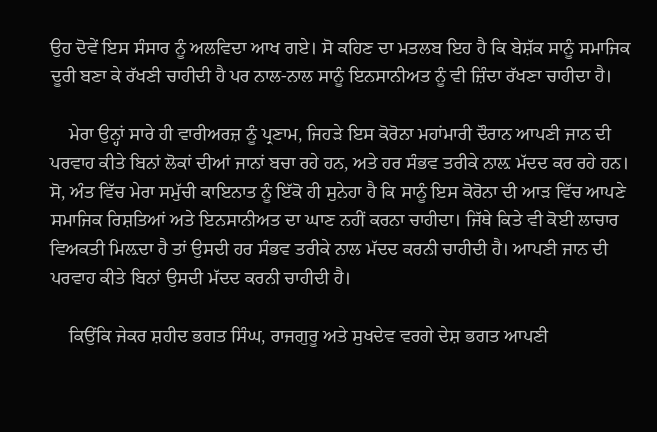ਉਹ ਦੋਵੇਂ ਇਸ ਸੰਸਾਰ ਨੂੰ ਅਲਵਿਦਾ ਆਖ ਗਏ। ਸੋ ਕਹਿਣ ਦਾ ਮਤਲਬ ਇਹ ਹੈ ਕਿ ਬੇਸ਼ੱਕ ਸਾਨੂੰ ਸਮਾਜਿਕ ਦੂਰੀ ਬਣਾ ਕੇ ਰੱਖਣੀ ਚਾਹੀਦੀ ਹੈ ਪਰ ਨਾਲ-ਨਾਲ ਸਾਨੂੰ ਇਨਸਾਨੀਅਤ ਨੂੰ ਵੀ ਜ਼ਿੰਦਾ ਰੱਖਣਾ ਚਾਹੀਦਾ ਹੈ।

    ਮੇਰਾ ਉਨ੍ਹਾਂ ਸਾਰੇ ਹੀ ਵਾਰੀਅਰਜ਼ ਨੂੰ ਪ੍ਰਣਾਮ, ਜਿਹੜੇ ਇਸ ਕੋਰੋਨਾ ਮਹਾਂਮਾਰੀ ਦੌਰਾਨ ਆਪਣੀ ਜਾਨ ਦੀ ਪਰਵਾਹ ਕੀਤੇ ਬਿਨਾਂ ਲੋਕਾਂ ਦੀਆਂ ਜਾਨਾਂ ਬਚਾ ਰਹੇ ਹਨ, ਅਤੇ ਹਰ ਸੰਭਵ ਤਰੀਕੇ ਨਾਲ਼ ਮੱਦਦ ਕਰ ਰਹੇ ਹਨ। ਸੋ, ਅੰਤ ਵਿੱਚ ਮੇਰਾ ਸਮੁੱਚੀ ਕਾਇਨਾਤ ਨੂੰ ਇੱਕੋ ਹੀ ਸੁਨੇਹਾ ਹੈ ਕਿ ਸਾਨੂੰ ਇਸ ਕੋਰੋਨਾ ਦੀ ਆੜ ਵਿੱਚ ਆਪਣੇ ਸਮਾਜਿਕ ਰਿਸ਼ਤਿਆਂ ਅਤੇ ਇਨਸਾਨੀਅਤ ਦਾ ਘਾਣ ਨਹੀਂ ਕਰਨਾ ਚਾਹੀਦਾ। ਜਿੱਥੇ ਕਿਤੇ ਵੀ ਕੋਈ ਲਾਚਾਰ ਵਿਅਕਤੀ ਮਿਲ਼ਦਾ ਹੈ ਤਾਂ ਉਸਦੀ ਹਰ ਸੰਭਵ ਤਰੀਕੇ ਨਾਲ ਮੱਦਦ ਕਰਨੀ ਚਾਹੀਦੀ ਹੈ। ਆਪਣੀ ਜਾਨ ਦੀ ਪਰਵਾਹ ਕੀਤੇ ਬਿਨਾਂ ਉਸਦੀ ਮੱਦਦ ਕਰਨੀ ਚਾਹੀਦੀ ਹੈ।

    ਕਿਉਂਕਿ ਜੇਕਰ ਸ਼ਹੀਦ ਭਗਤ ਸਿੰਘ, ਰਾਜਗੁਰੂ ਅਤੇ ਸੁਖਦੇਵ ਵਰਗੇ ਦੇਸ਼ ਭਗਤ ਆਪਣੀ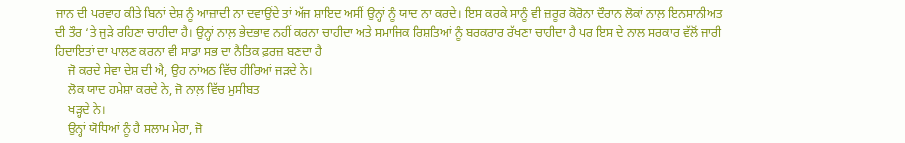ਜਾਨ ਦੀ ਪਰਵਾਹ ਕੀਤੇ ਬਿਨਾਂ ਦੇਸ਼ ਨੂੰ ਆਜ਼ਾਦੀ ਨਾ ਦਵਾਉਂਦੇ ਤਾਂ ਅੱਜ ਸ਼ਾਇਦ ਅਸੀਂ ਉਨ੍ਹਾਂ ਨੂੰ ਯਾਦ ਨਾ ਕਰਦੇ। ਇਸ ਕਰਕੇ ਸਾਨੂੰ ਵੀ ਜ਼ਰੂਰ ਕੋਰੋਨਾ ਦੌਰਾਨ ਲੋਕਾਂ ਨਾਲ਼ ਇਨਸਾਨੀਅਤ ਦੀ ਤੌਰ ‘ਤੇ ਜੁੜੇ ਰਹਿਣਾ ਚਾਹੀਦਾ ਹੈ। ਉਨ੍ਹਾਂ ਨਾਲ਼ ਭੇਦਭਾਵ ਨਹੀਂ ਕਰਨਾ ਚਾਹੀਦਾ ਅਤੇ ਸਮਾਜਿਕ ਰਿਸ਼ਤਿਆਂ ਨੂੰ ਬਰਕਰਾਰ ਰੱਖਣਾ ਚਾਹੀਦਾ ਹੈ ਪਰ ਇਸ ਦੇ ਨਾਲ ਸਰਕਾਰ ਵੱਲੋਂ ਜਾਰੀ ਹਿਦਾਇਤਾਂ ਦਾ ਪਾਲਣ ਕਰਨਾ ਵੀ ਸਾਡਾ ਸਭ ਦਾ ਨੈਤਿਕ ਫ਼ਰਜ਼ ਬਣਦਾ ਹੈ
    ਜੋ ਕਰਦੇ ਸੇਵਾ ਦੇਸ਼ ਦੀ ਐ, ਉਹ ਨਾਂਅਠ ਵਿੱਚ ਹੀਰਿਆਂ ਜੜਦੇ ਨੇ।
    ਲੋਕ ਯਾਦ ਹਮੇਸ਼ਾ ਕਰਦੇ ਨੇ, ਜੋ ਨਾਲ਼ ਵਿੱਚ ਮੁਸੀਬਤ
    ਖੜ੍ਹਦੇ ਨੇ।
    ਉਨ੍ਹਾਂ ਯੋਧਿਆਂ ਨੂੰ ਹੈ ਸਲਾਮ ਮੇਰਾ, ਜੋ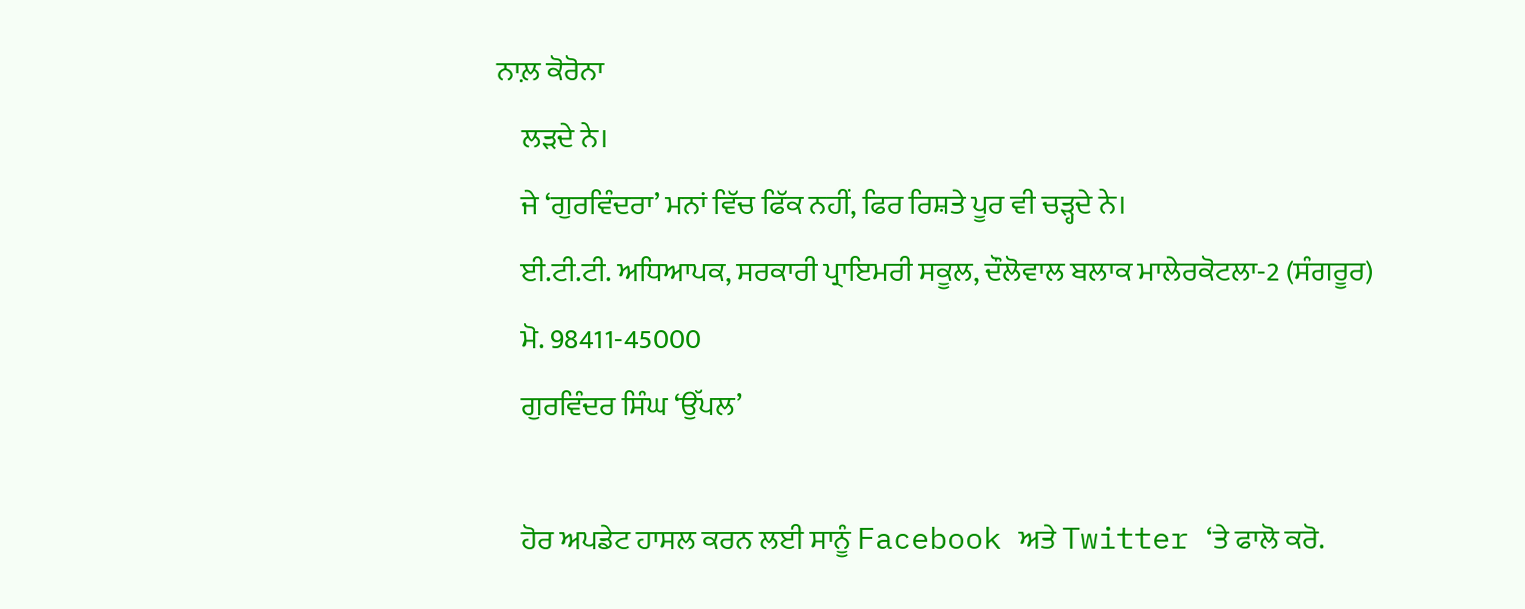ਨਾਲ਼ ਕੋਰੋਨਾ
    ਲੜਦੇ ਨੇ।
    ਜੇ ‘ਗੁਰਵਿੰਦਰਾ’ ਮਨਾਂ ਵਿੱਚ ਫਿੱਕ ਨਹੀਂ, ਫਿਰ ਰਿਸ਼ਤੇ ਪੂਰ ਵੀ ਚੜ੍ਹਦੇ ਨੇ।
    ਈ.ਟੀ.ਟੀ. ਅਧਿਆਪਕ, ਸਰਕਾਰੀ ਪ੍ਰਾਇਮਰੀ ਸਕੂਲ, ਦੌਲੋਵਾਲ ਬਲਾਕ ਮਾਲੇਰਕੋਟਲਾ-2 (ਸੰਗਰੂਰ)
    ਮੋ. 98411-45000
    ਗੁਰਵਿੰਦਰ ਸਿੰਘ ‘ਉੱਪਲ’

    ਹੋਰ ਅਪਡੇਟ ਹਾਸਲ ਕਰਨ ਲਈ ਸਾਨੂੰ Facebook ਅਤੇ Twitter ‘ਤੇ ਫਾਲੋ ਕਰੋ.